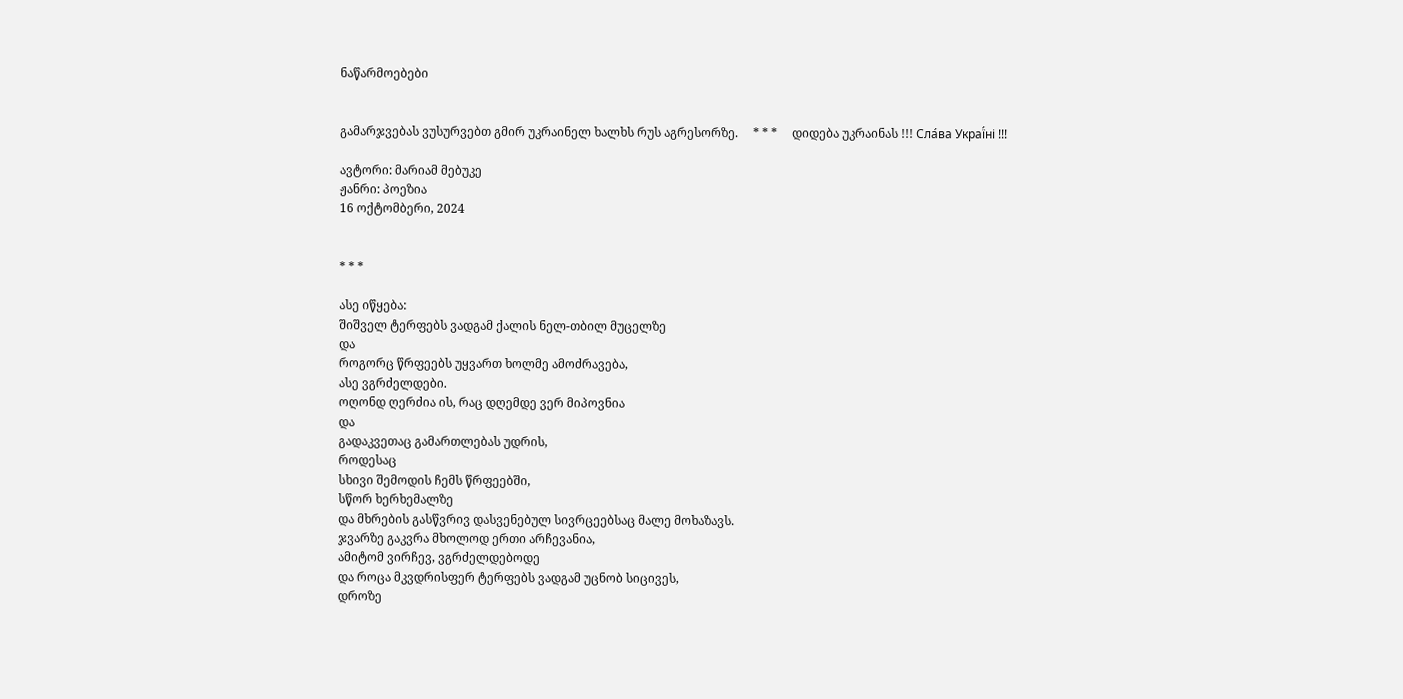ნაწარმოებები


გამარჯვებას ვუსურვებთ გმირ უკრაინელ ხალხს რუს აგრესორზე.     * * *     დიდება უკრაინას !!! Сла́ва Украї́ні !!!

ავტორი: მარიამ მებუკე
ჟანრი: პოეზია
16 ოქტომბერი, 2024


* * *

ასე იწყება:
შიშველ ტერფებს ვადგამ ქალის ნელ-თბილ მუცელზე
და
როგორც წრფეებს უყვართ ხოლმე ამოძრავება,
ასე ვგრძელდები.
ოღონდ ღერძია ის, რაც დღემდე ვერ მიპოვნია
და
გადაკვეთაც გამართლებას უდრის,
როდესაც
სხივი შემოდის ჩემს წრფეებში,
სწორ ხერხემალზე
და მხრების გასწვრივ დასვენებულ სივრცეებსაც მალე მოხაზავს.
ჯვარზე გაკვრა მხოლოდ ერთი არჩევანია,
ამიტომ ვირჩევ, ვგრძელდებოდე
და როცა მკვდრისფერ ტერფებს ვადგამ უცნობ სიცივეს,
დროზე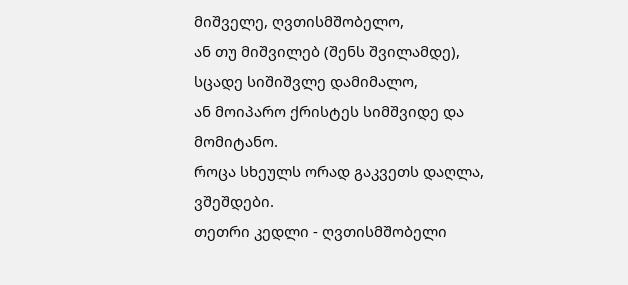მიშველე, ღვთისმშობელო,
ან თუ მიშვილებ (შენს შვილამდე),
სცადე სიშიშვლე დამიმალო,
ან მოიპარო ქრისტეს სიმშვიდე და მომიტანო.
როცა სხეულს ორად გაკვეთს დაღლა,  ვშეშდები.
თეთრი კედლი - ღვთისმშობელი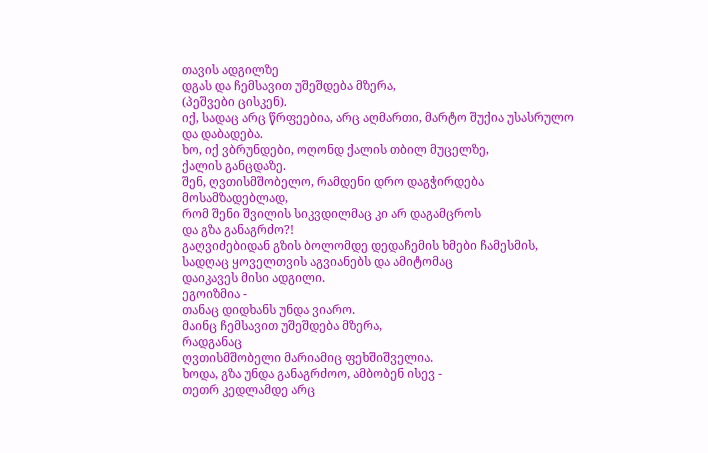თავის ადგილზე
დგას და ჩემსავით უშეშდება მზერა,
(პეშვები ცისკენ).
იქ, სადაც არც წრფეებია, არც აღმართი, მარტო შუქია უსასრულო და დაბადება.
ხო, იქ ვბრუნდები, ოღონდ ქალის თბილ მუცელზე,
ქალის განცდაზე.
შენ, ღვთისმშობელო, რამდენი დრო დაგჭირდება მოსამზადებლად,
რომ შენი შვილის სიკვდილმაც კი არ დაგამცროს
და გზა განაგრძო?!
გაღვიძებიდან გზის ბოლომდე დედაჩემის ხმები ჩამესმის,
სადღაც ყოველთვის აგვიანებს და ამიტომაც
დაიკავეს მისი ადგილი.
ეგოიზმია -
თანაც დიდხანს უნდა ვიარო.
მაინც ჩემსავით უშეშდება მზერა,
რადგანაც
ღვთისმშობელი მარიამიც ფეხშიშველია.
ხოდა, გზა უნდა განაგრძოო, ამბობენ ისევ -
თეთრ კედლამდე არც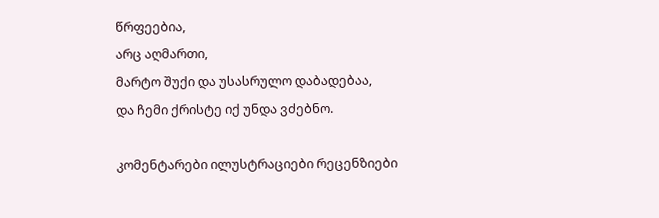წრფეებია,
არც აღმართი,
მარტო შუქი და უსასრულო დაბადებაა,
და ჩემი ქრისტე იქ უნდა ვძებნო.

კომენტარები ილუსტრაციები რეცენზიები